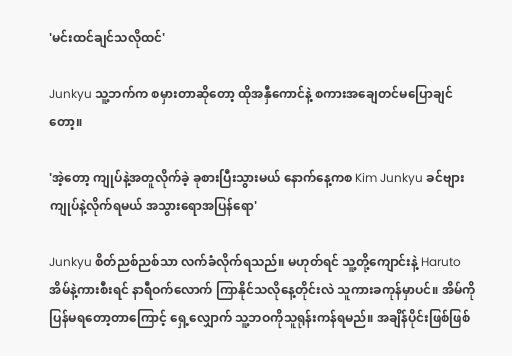'မင်းထင်ချင်သလိုထင်'

Junkyu သူ့ဘက်က စမှားတာဆိုတော့ ထိုအနှီကောင်နဲ့ စကားအချေတင်မပြောချင်တော့။

'အဲ့တော့ ကျုပ်နဲ့အတူလိုက်ခဲ့ ခုစားပြီးသွားမယ် နောက်နေ့ကစ Kim Junkyu ခင်ဗျားကျုပ်နဲ့လိုက်ရမယ် အသွားရောအပြန်ရော'

Junkyu စိတ်ညစ်ညစ်သာ လက်ခံလိုက်ရသည်။ မဟုတ်ရင် သူ့တို့ကျောင်းနဲ့ Haruto အိမ်နဲ့ကားစီးရင် နာရီဝက်လောက် ကြာနိုင်သလိုနေ့တိုင်းလဲ သူကားခကုန်မှာပင်။ အိမ်ကိုပြန်မရတော့တာကြောင့် ရှေ့လျှောက် သူ့ဘဝကိုသူရုန်းကန်ရမည်။ အချိန်ပိုင်းဖြစ်ဖြစ်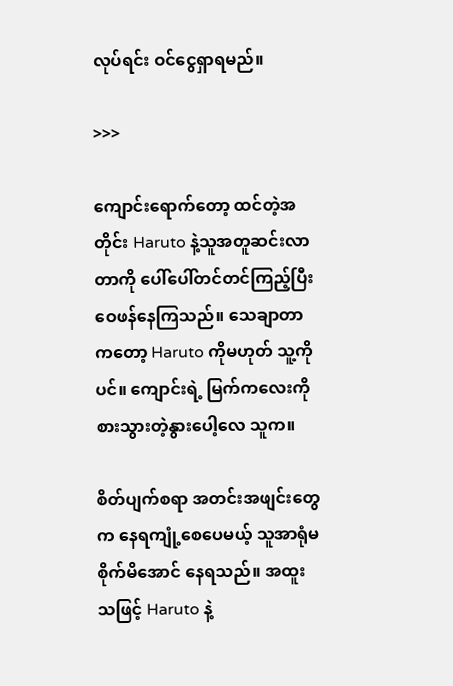လုပ်ရင်း ဝင်ငွေရှာရမည်။

>>>

ကျောင်းရောက်တော့ ထင်တဲ့အတိုင်း Haruto နဲ့သူအတူဆင်းလာတာကို ပေါ်ပေါ်တင်တင်ကြည့်ပြီး ဝေဖန်နေကြသည်။ သေချာတာကတော့ Haruto ကိုမဟုတ် သူ့ကိုပင်။ ကျောင်းရဲ့ မြက်ကလေးကို စားသွားတဲ့နွားပေါ့လေ သူက။

စိတ်ပျက်စရာ အတင်းအဖျင်းတွေက နေရကျုံ့စေပေမယ့် သူအာရုံမစိုက်မိအောင် နေရသည်။ အထူးသဖြင့် Haruto နဲ့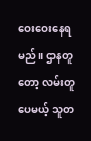ဝေးဝေးနေရမည်။ ဌာနတူတော့ လမ်းတူပေမယ့် သူတ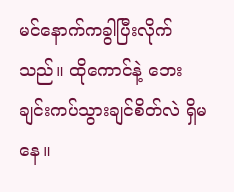မင်နောက်ကခွါပြီးလိုက်သည်။ ထိုကောင်နဲ့ ဘေးချင်းကပ်သွားချင်စိတ်လဲ ရှိမနေ။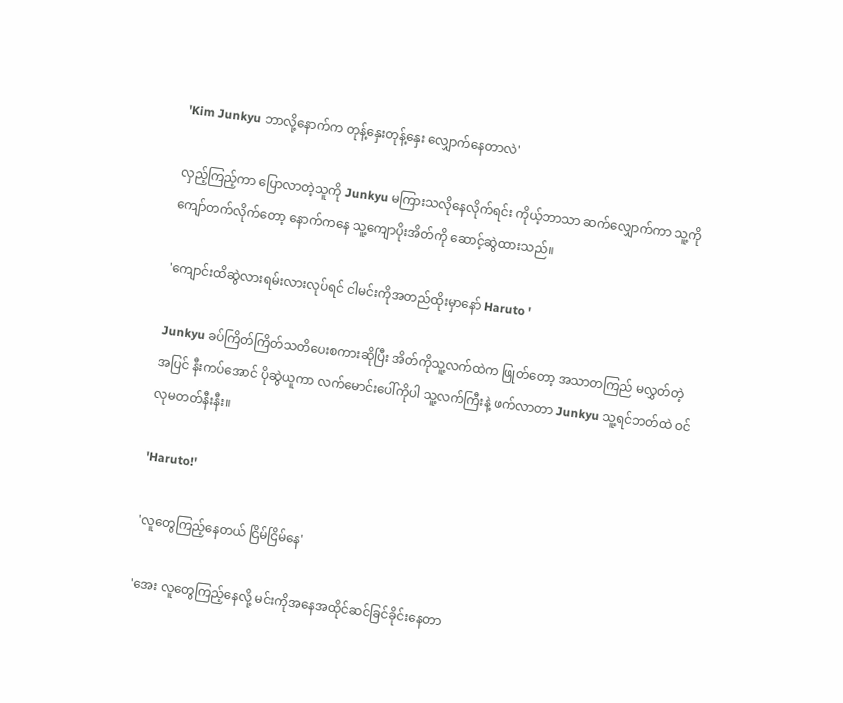'Kim Junkyu ဘာလို့နောက်က တုန့်နှေးတုန့်နှေး လျှောက်နေတာလဲ'

လှည့်ကြည့်ကာ ပြောလာတဲ့သူကို Junkyu မကြားသလိုနေလိုက်ရင်း ကိုယ့်ဘာသာ ဆက်လျှောက်ကာ သူ့ကိုကျော်တက်လိုက်တော့ နောက်ကနေ သူ့ကျောပိုးအိတ်ကို ဆောင့်ဆွဲထားသည်။

'ကျောင်းထိဆွဲလားရမ်းလားလုပ်ရင် ငါမင်းကိုအတည်ထိုးမှာနော် Haruto '

Junkyu ခပ်ကြိတ်ကြိတ်သတိပေးစကားဆိုပြီး အိတ်ကိုသူ့လက်ထဲက ဖြုတ်တော့ အသာတကြည် မလွှတ်တဲ့အပြင် နီးကပ်အောင် ပိုဆွဲယူကာ လက်မောင်းပေါ်ကိုပါ သူ့လက်ကြီးနဲ့ ဖက်လာတာ Junkyu သူ့ရင်ဘတ်ထဲ ဝင်လုမတတ်နီးနီး။

'Haruto!'

'လူတွေကြည့်နေတယ် ငြိမ်ငြိမ်နေ'

'အေး လူတွေကြည့်နေလို့ မင်းကိုအနေအထိုင်ဆင်ခြင်ခိုင်းနေတာ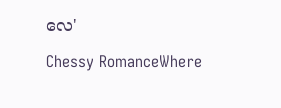လေ'

Chessy RomanceWhere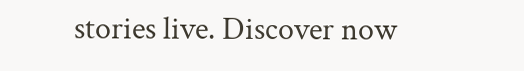stories live. Discover now